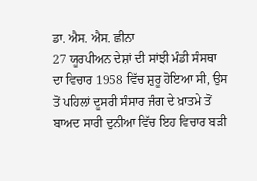ਡਾ. ਐਸ. ਐਸ. ਛੀਨਾ
27 ਯੂਰਪੀਅਨ ਦੇਸ਼ਾਂ ਦੀ ਸਾਂਝੀ ਮੰਡੀ ਸੰਸਥਾ ਦਾ ਵਿਚਾਰ 1958 ਵਿੱਚ ਸ਼ੁਰੂ ਹੋਇਆ ਸੀ, ਉਸ ਤੋਂ ਪਹਿਲਾਂ ਦੂਸਰੀ ਸੰਸਾਰ ਜੰਗ ਦੇ ਖ਼ਾਤਮੇ ਤੋਂ ਬਾਅਦ ਸਾਰੀ ਦੁਨੀਆ ਵਿੱਚ ਇਹ ਵਿਚਾਰ ਬੜੀ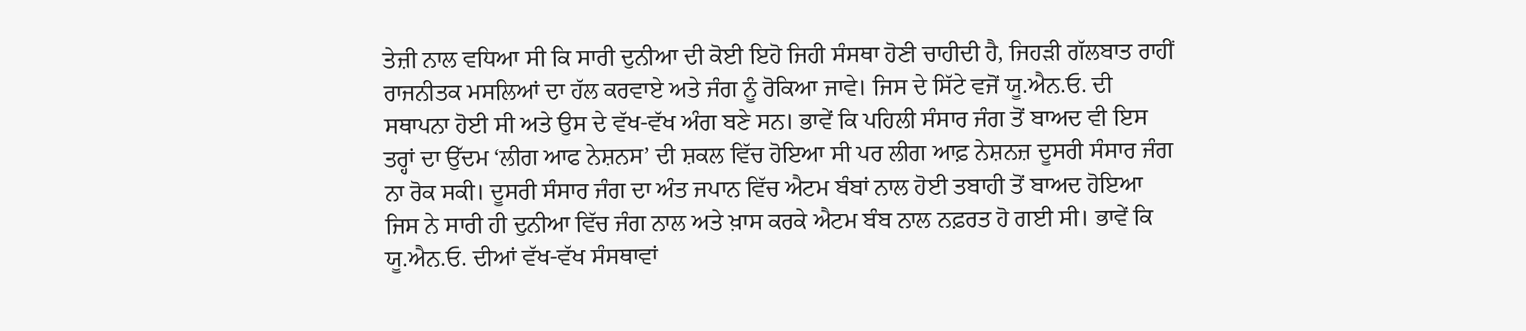ਤੇਜ਼ੀ ਨਾਲ ਵਧਿਆ ਸੀ ਕਿ ਸਾਰੀ ਦੁਨੀਆ ਦੀ ਕੋਈ ਇਹੋ ਜਿਹੀ ਸੰਸਥਾ ਹੋਣੀ ਚਾਹੀਦੀ ਹੈ, ਜਿਹੜੀ ਗੱਲਬਾਤ ਰਾਹੀਂ ਰਾਜਨੀਤਕ ਮਸਲਿਆਂ ਦਾ ਹੱਲ ਕਰਵਾਏ ਅਤੇ ਜੰਗ ਨੂੰ ਰੋਕਿਆ ਜਾਵੇ। ਜਿਸ ਦੇ ਸਿੱਟੇ ਵਜੋਂ ਯੂ.ਐਨ.ਓ. ਦੀ ਸਥਾਪਨਾ ਹੋਈ ਸੀ ਅਤੇ ਉਸ ਦੇ ਵੱਖ-ਵੱਖ ਅੰਗ ਬਣੇ ਸਨ। ਭਾਵੇਂ ਕਿ ਪਹਿਲੀ ਸੰਸਾਰ ਜੰਗ ਤੋਂ ਬਾਅਦ ਵੀ ਇਸ ਤਰ੍ਹਾਂ ਦਾ ਉੱਦਮ ‘ਲੀਗ ਆਫ ਨੇਸ਼ਨਸ’ ਦੀ ਸ਼ਕਲ ਵਿੱਚ ਹੋਇਆ ਸੀ ਪਰ ਲੀਗ ਆਫ਼ ਨੇਸ਼ਨਜ਼ ਦੂਸਰੀ ਸੰਸਾਰ ਜੰਗ ਨਾ ਰੋਕ ਸਕੀ। ਦੂਸਰੀ ਸੰਸਾਰ ਜੰਗ ਦਾ ਅੰਤ ਜਪਾਨ ਵਿੱਚ ਐਟਮ ਬੰਬਾਂ ਨਾਲ ਹੋਈ ਤਬਾਹੀ ਤੋਂ ਬਾਅਦ ਹੋਇਆ ਜਿਸ ਨੇ ਸਾਰੀ ਹੀ ਦੁਨੀਆ ਵਿੱਚ ਜੰਗ ਨਾਲ ਅਤੇ ਖ਼ਾਸ ਕਰਕੇ ਐਟਮ ਬੰਬ ਨਾਲ ਨਫ਼ਰਤ ਹੋ ਗਈ ਸੀ। ਭਾਵੇਂ ਕਿ ਯੂ.ਐਨ.ਓ. ਦੀਆਂ ਵੱਖ-ਵੱਖ ਸੰਸਥਾਵਾਂ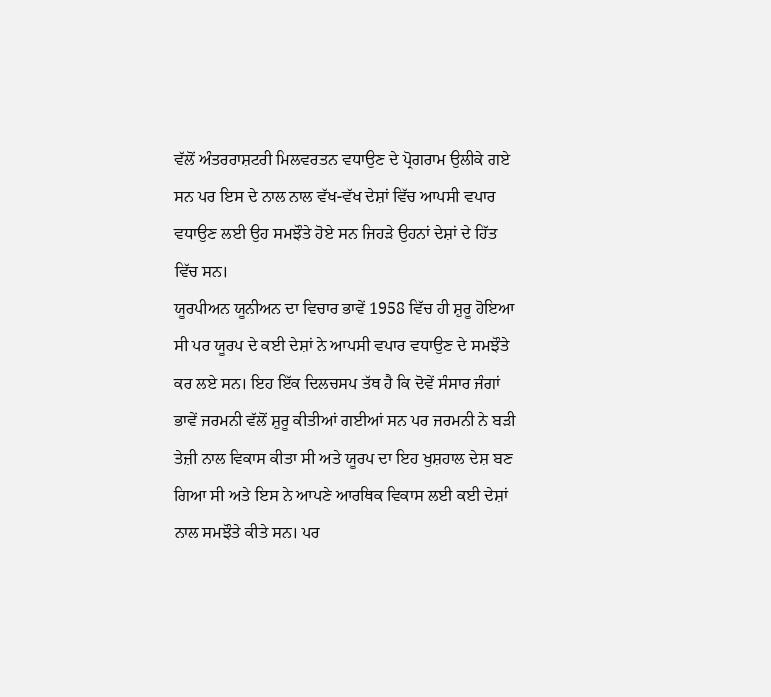ਵੱਲੋਂ ਅੰਤਰਰਾਸ਼ਟਰੀ ਮਿਲਵਰਤਨ ਵਧਾਉਣ ਦੇ ਪ੍ਰੋਗਰਾਮ ਉਲੀਕੇ ਗਏ ਸਨ ਪਰ ਇਸ ਦੇ ਨਾਲ ਨਾਲ ਵੱਖ-ਵੱਖ ਦੇਸ਼ਾਂ ਵਿੱਚ ਆਪਸੀ ਵਪਾਰ ਵਧਾਉਣ ਲਈ ਉਹ ਸਮਝੌਤੇ ਹੋਏ ਸਨ ਜਿਹੜੇ ਉਹਨਾਂ ਦੇਸ਼ਾਂ ਦੇ ਹਿੱਤ ਵਿੱਚ ਸਨ।
ਯੂਰਪੀਅਨ ਯੂਨੀਅਨ ਦਾ ਵਿਚਾਰ ਭਾਵੇਂ 1958 ਵਿੱਚ ਹੀ ਸ਼ੁਰੂ ਹੋਇਆ ਸੀ ਪਰ ਯੂਰਪ ਦੇ ਕਈ ਦੇਸ਼ਾਂ ਨੇ ਆਪਸੀ ਵਪਾਰ ਵਧਾਉਣ ਦੇ ਸਮਝੌਤੇ ਕਰ ਲਏ ਸਨ। ਇਹ ਇੱਕ ਦਿਲਚਸਪ ਤੱਥ ਹੈ ਕਿ ਦੋਵੇਂ ਸੰਸਾਰ ਜੰਗਾਂ ਭਾਵੇਂ ਜਰਮਨੀ ਵੱਲੋਂ ਸ਼ੁਰੂ ਕੀਤੀਆਂ ਗਈਆਂ ਸਨ ਪਰ ਜਰਮਨੀ ਨੇ ਬੜੀ ਤੇਜ਼ੀ ਨਾਲ ਵਿਕਾਸ ਕੀਤਾ ਸੀ ਅਤੇ ਯੂਰਪ ਦਾ ਇਹ ਖੁਸ਼ਹਾਲ ਦੇਸ਼ ਬਣ ਗਿਆ ਸੀ ਅਤੇ ਇਸ ਨੇ ਆਪਣੇ ਆਰਥਿਕ ਵਿਕਾਸ ਲਈ ਕਈ ਦੇਸ਼ਾਂ ਨਾਲ ਸਮਝੌਤੇ ਕੀਤੇ ਸਨ। ਪਰ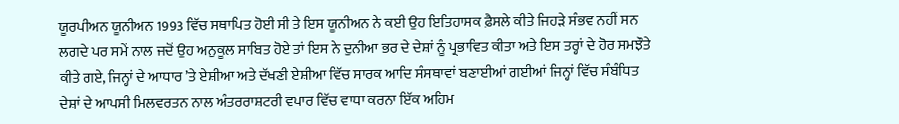ਯੂਰਪੀਅਨ ਯੂਨੀਅਨ 1993 ਵਿੱਚ ਸਥਾਪਿਤ ਹੋਈ ਸੀ ਤੇ ਇਸ ਯੂਨੀਅਨ ਨੇ ਕਈ ਉਹ ਇਤਿਹਾਸਕ ਫ਼ੈਸਲੇ ਕੀਤੇ ਜਿਹੜੇ ਸੰਭਵ ਨਹੀਂ ਸਨ ਲਗਦੇ ਪਰ ਸਮੇਂ ਨਾਲ ਜਦੋਂ ਉਹ ਅਨੁਕੂਲ ਸਾਬਿਤ ਹੋਏ ਤਾਂ ਇਸ ਨੇ ਦੁਨੀਆ ਭਰ ਦੇ ਦੇਸ਼ਾਂ ਨੂੰ ਪ੍ਰਭਾਵਿਤ ਕੀਤਾ ਅਤੇ ਇਸ ਤਰ੍ਹਾਂ ਦੇ ਹੋਰ ਸਮਝੌਤੇ ਕੀਤੇ ਗਏ, ਜਿਨ੍ਹਾਂ ਦੇ ਆਧਾਰ ’ਤੇ ਏਸ਼ੀਆ ਅਤੇ ਦੱਖਣੀ ਏਸ਼ੀਆ ਵਿੱਚ ਸਾਰਕ ਆਦਿ ਸੰਸਥਾਵਾਂ ਬਣਾਈਆਂ ਗਈਆਂ ਜਿਨ੍ਹਾਂ ਵਿੱਚ ਸੰਬੰਧਿਤ ਦੇਸ਼ਾਂ ਦੇ ਆਪਸੀ ਮਿਲਵਰਤਨ ਨਾਲ ਅੰਤਰਰਾਸ਼ਟਰੀ ਵਪਾਰ ਵਿੱਚ ਵਾਧਾ ਕਰਨਾ ਇੱਕ ਅਹਿਮ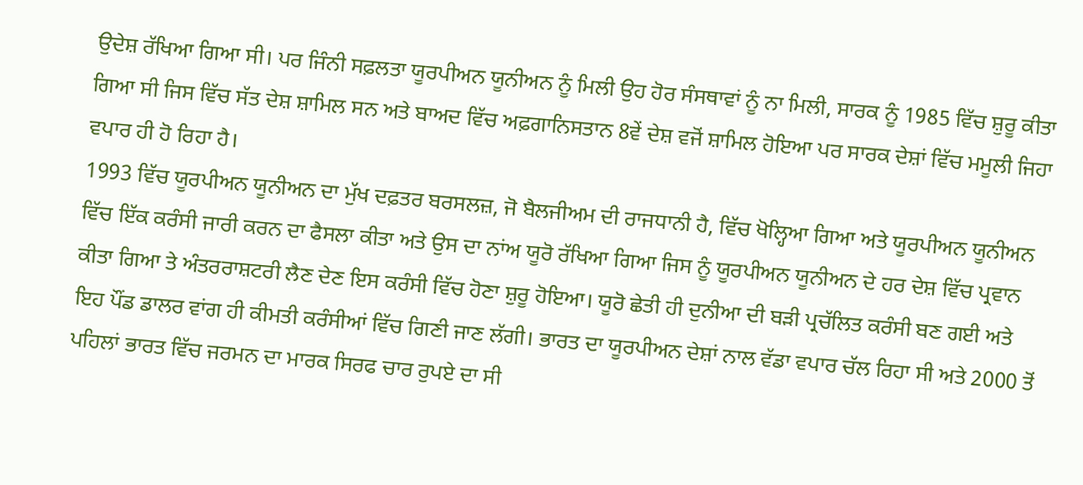ਉਦੇਸ਼ ਰੱਖਿਆ ਗਿਆ ਸੀ। ਪਰ ਜਿੰਨੀ ਸਫ਼ਲਤਾ ਯੂਰਪੀਅਨ ਯੂਨੀਅਨ ਨੂੰ ਮਿਲੀ ਉਹ ਹੋਰ ਸੰਸਥਾਵਾਂ ਨੂੰ ਨਾ ਮਿਲੀ, ਸਾਰਕ ਨੂੰ 1985 ਵਿੱਚ ਸ਼ੁਰੂ ਕੀਤਾ ਗਿਆ ਸੀ ਜਿਸ ਵਿੱਚ ਸੱਤ ਦੇਸ਼ ਸ਼ਾਮਿਲ ਸਨ ਅਤੇ ਬਾਅਦ ਵਿੱਚ ਅਫ਼ਗਾਨਿਸਤਾਨ 8ਵੇਂ ਦੇਸ਼ ਵਜੋਂ ਸ਼ਾਮਿਲ ਹੋਇਆ ਪਰ ਸਾਰਕ ਦੇਸ਼ਾਂ ਵਿੱਚ ਮਮੂਲੀ ਜਿਹਾ ਵਪਾਰ ਹੀ ਹੋ ਰਿਹਾ ਹੈ।
1993 ਵਿੱਚ ਯੂਰਪੀਅਨ ਯੂਨੀਅਨ ਦਾ ਮੁੱਖ ਦਫ਼ਤਰ ਬਰਸਲਜ਼, ਜੋ ਬੈਲਜੀਅਮ ਦੀ ਰਾਜਧਾਨੀ ਹੈ, ਵਿੱਚ ਖੋਲ੍ਹਿਆ ਗਿਆ ਅਤੇ ਯੂਰਪੀਅਨ ਯੂਨੀਅਨ ਵਿੱਚ ਇੱਕ ਕਰੰਸੀ ਜਾਰੀ ਕਰਨ ਦਾ ਫੈਸਲਾ ਕੀਤਾ ਅਤੇ ਉਸ ਦਾ ਨਾਂਅ ਯੂਰੋ ਰੱਖਿਆ ਗਿਆ ਜਿਸ ਨੂੰ ਯੂਰਪੀਅਨ ਯੂਨੀਅਨ ਦੇ ਹਰ ਦੇਸ਼ ਵਿੱਚ ਪ੍ਰਵਾਨ ਕੀਤਾ ਗਿਆ ਤੇ ਅੰਤਰਰਾਸ਼ਟਰੀ ਲੈਣ ਦੇਣ ਇਸ ਕਰੰਸੀ ਵਿੱਚ ਹੋਣਾ ਸ਼ੁਰੂ ਹੋਇਆ। ਯੂਰੋ ਛੇਤੀ ਹੀ ਦੁਨੀਆ ਦੀ ਬੜੀ ਪ੍ਰਚੱਲਿਤ ਕਰੰਸੀ ਬਣ ਗਈ ਅਤੇ ਇਹ ਪੌਂਡ ਡਾਲਰ ਵਾਂਗ ਹੀ ਕੀਮਤੀ ਕਰੰਸੀਆਂ ਵਿੱਚ ਗਿਣੀ ਜਾਣ ਲੱਗੀ। ਭਾਰਤ ਦਾ ਯੂਰਪੀਅਨ ਦੇਸ਼ਾਂ ਨਾਲ ਵੱਡਾ ਵਪਾਰ ਚੱਲ ਰਿਹਾ ਸੀ ਅਤੇ 2000 ਤੋਂ ਪਹਿਲਾਂ ਭਾਰਤ ਵਿੱਚ ਜਰਮਨ ਦਾ ਮਾਰਕ ਸਿਰਫ ਚਾਰ ਰੁਪਏ ਦਾ ਸੀ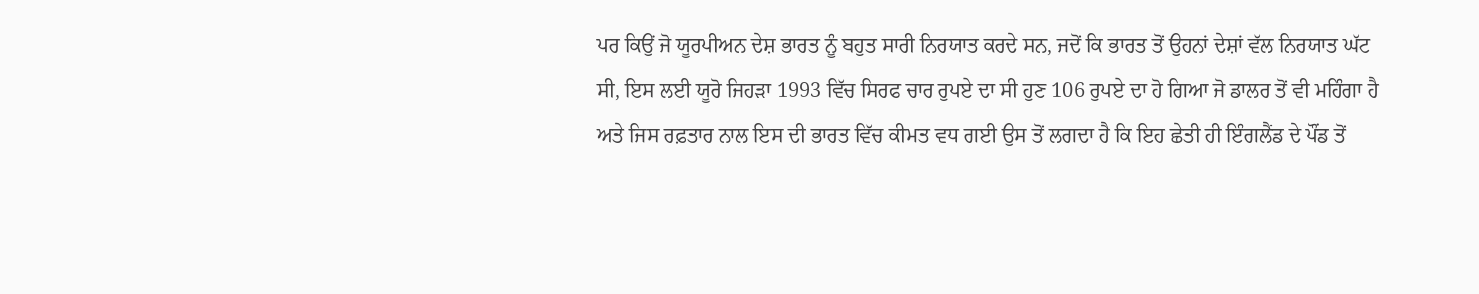ਪਰ ਕਿਉਂ ਜੋ ਯੂਰਪੀਅਨ ਦੇਸ਼ ਭਾਰਤ ਨੂੰ ਬਹੁਤ ਸਾਰੀ ਨਿਰਯਾਤ ਕਰਦੇ ਸਨ, ਜਦੋਂ ਕਿ ਭਾਰਤ ਤੋਂ ਉਹਨਾਂ ਦੇਸ਼ਾਂ ਵੱਲ ਨਿਰਯਾਤ ਘੱਟ ਸੀ, ਇਸ ਲਈ ਯੂਰੋ ਜਿਹੜਾ 1993 ਵਿੱਚ ਸਿਰਫ ਚਾਰ ਰੁਪਏ ਦਾ ਸੀ ਹੁਣ 106 ਰੁਪਏ ਦਾ ਹੋ ਗਿਆ ਜੋ ਡਾਲਰ ਤੋਂ ਵੀ ਮਹਿੰਗਾ ਹੈ ਅਤੇ ਜਿਸ ਰਫ਼ਤਾਰ ਨਾਲ ਇਸ ਦੀ ਭਾਰਤ ਵਿੱਚ ਕੀਮਤ ਵਧ ਗਈ ਉਸ ਤੋਂ ਲਗਦਾ ਹੈ ਕਿ ਇਹ ਛੇਤੀ ਹੀ ਇੰਗਲੈਂਡ ਦੇ ਪੌਂਡ ਤੋਂ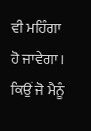ਵੀ ਮਹਿੰਗਾ ਹੋ ਜਾਵੇਗਾ। ਕਿਉਂ ਜੋ ਮੈਨੂੰ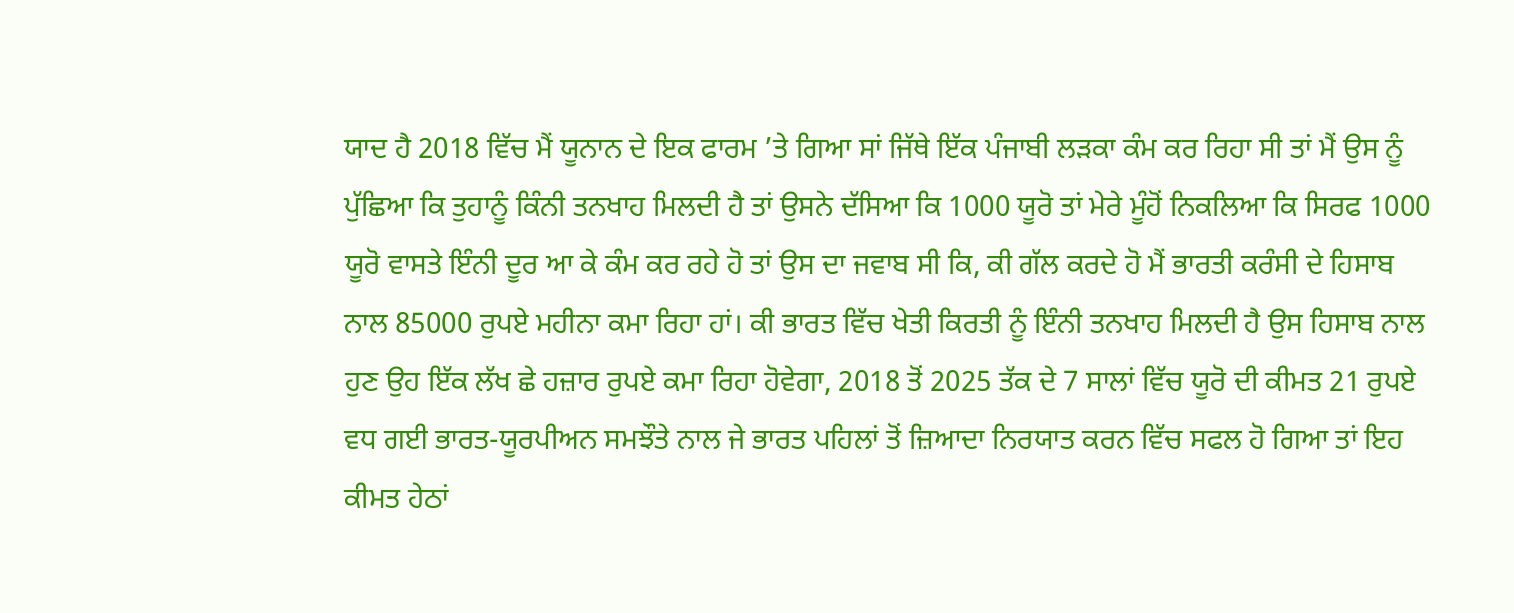ਯਾਦ ਹੈ 2018 ਵਿੱਚ ਮੈਂ ਯੂਨਾਨ ਦੇ ਇਕ ਫਾਰਮ ’ਤੇ ਗਿਆ ਸਾਂ ਜਿੱਥੇ ਇੱਕ ਪੰਜਾਬੀ ਲੜਕਾ ਕੰਮ ਕਰ ਰਿਹਾ ਸੀ ਤਾਂ ਮੈਂ ਉਸ ਨੂੰ ਪੁੱਛਿਆ ਕਿ ਤੁਹਾਨੂੰ ਕਿੰਨੀ ਤਨਖਾਹ ਮਿਲਦੀ ਹੈ ਤਾਂ ਉਸਨੇ ਦੱਸਿਆ ਕਿ 1000 ਯੂਰੋ ਤਾਂ ਮੇਰੇ ਮੂੰਹੋਂ ਨਿਕਲਿਆ ਕਿ ਸਿਰਫ 1000 ਯੂਰੋ ਵਾਸਤੇ ਇੰਨੀ ਦੂਰ ਆ ਕੇ ਕੰਮ ਕਰ ਰਹੇ ਹੋ ਤਾਂ ਉਸ ਦਾ ਜਵਾਬ ਸੀ ਕਿ, ਕੀ ਗੱਲ ਕਰਦੇ ਹੋ ਮੈਂ ਭਾਰਤੀ ਕਰੰਸੀ ਦੇ ਹਿਸਾਬ ਨਾਲ 85000 ਰੁਪਏ ਮਹੀਨਾ ਕਮਾ ਰਿਹਾ ਹਾਂ। ਕੀ ਭਾਰਤ ਵਿੱਚ ਖੇਤੀ ਕਿਰਤੀ ਨੂੰ ਇੰਨੀ ਤਨਖਾਹ ਮਿਲਦੀ ਹੈ ਉਸ ਹਿਸਾਬ ਨਾਲ ਹੁਣ ਉਹ ਇੱਕ ਲੱਖ ਛੇ ਹਜ਼ਾਰ ਰੁਪਏ ਕਮਾ ਰਿਹਾ ਹੋਵੇਗਾ, 2018 ਤੋਂ 2025 ਤੱਕ ਦੇ 7 ਸਾਲਾਂ ਵਿੱਚ ਯੂਰੋ ਦੀ ਕੀਮਤ 21 ਰੁਪਏ ਵਧ ਗਈ ਭਾਰਤ-ਯੂਰਪੀਅਨ ਸਮਝੌਤੇ ਨਾਲ ਜੇ ਭਾਰਤ ਪਹਿਲਾਂ ਤੋਂ ਜ਼ਿਆਦਾ ਨਿਰਯਾਤ ਕਰਨ ਵਿੱਚ ਸਫਲ ਹੋ ਗਿਆ ਤਾਂ ਇਹ ਕੀਮਤ ਹੇਠਾਂ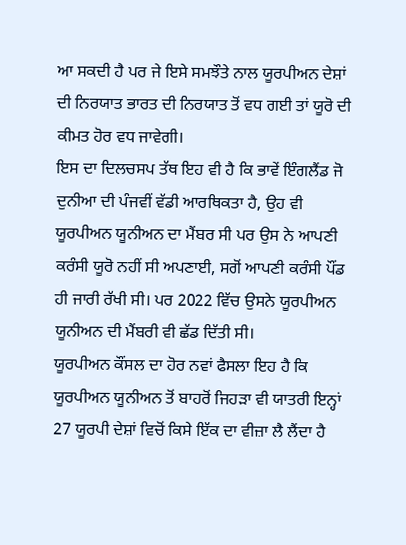ਆ ਸਕਦੀ ਹੈ ਪਰ ਜੇ ਇਸੇ ਸਮਝੌਤੇ ਨਾਲ ਯੂਰਪੀਅਨ ਦੇਸ਼ਾਂ ਦੀ ਨਿਰਯਾਤ ਭਾਰਤ ਦੀ ਨਿਰਯਾਤ ਤੋਂ ਵਧ ਗਈ ਤਾਂ ਯੂਰੋ ਦੀ ਕੀਮਤ ਹੋਰ ਵਧ ਜਾਵੇਗੀ।
ਇਸ ਦਾ ਦਿਲਚਸਪ ਤੱਥ ਇਹ ਵੀ ਹੈ ਕਿ ਭਾਵੇਂ ਇੰਗਲੈਂਡ ਜੋ ਦੁਨੀਆ ਦੀ ਪੰਜਵੀਂ ਵੱਡੀ ਆਰਥਿਕਤਾ ਹੈ, ਉਹ ਵੀ ਯੂਰਪੀਅਨ ਯੂਨੀਅਨ ਦਾ ਮੈਂਬਰ ਸੀ ਪਰ ਉਸ ਨੇ ਆਪਣੀ ਕਰੰਸੀ ਯੂਰੋ ਨਹੀਂ ਸੀ ਅਪਣਾਈ, ਸਗੋਂ ਆਪਣੀ ਕਰੰਸੀ ਪੌਂਡ ਹੀ ਜਾਰੀ ਰੱਖੀ ਸੀ। ਪਰ 2022 ਵਿੱਚ ਉਸਨੇ ਯੂਰਪੀਅਨ ਯੂਨੀਅਨ ਦੀ ਮੈਂਬਰੀ ਵੀ ਛੱਡ ਦਿੱਤੀ ਸੀ।
ਯੂਰਪੀਅਨ ਕੌਂਸਲ ਦਾ ਹੋਰ ਨਵਾਂ ਫੈਸਲਾ ਇਹ ਹੈ ਕਿ ਯੂਰਪੀਅਨ ਯੂਨੀਅਨ ਤੋਂ ਬਾਹਰੋਂ ਜਿਹੜਾ ਵੀ ਯਾਤਰੀ ਇਨ੍ਹਾਂ 27 ਯੂਰਪੀ ਦੇਸ਼ਾਂ ਵਿਚੋਂ ਕਿਸੇ ਇੱਕ ਦਾ ਵੀਜ਼ਾ ਲੈ ਲੈਂਦਾ ਹੈ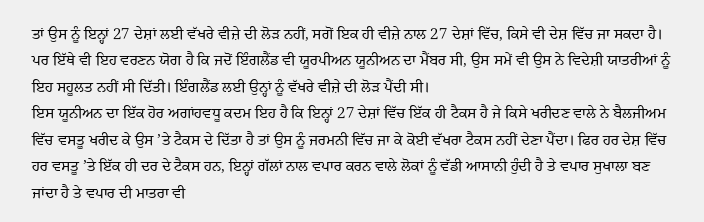ਤਾਂ ਉਸ ਨੂੰ ਇਨ੍ਹਾਂ 27 ਦੇਸ਼ਾਂ ਲਈ ਵੱਖਰੇ ਵੀਜ਼ੇ ਦੀ ਲੋੜ ਨਹੀਂ, ਸਗੋਂ ਇਕ ਹੀ ਵੀਜ਼ੇ ਨਾਲ 27 ਦੇਸ਼ਾਂ ਵਿੱਚ, ਕਿਸੇ ਵੀ ਦੇਸ਼ ਵਿੱਚ ਜਾ ਸਕਦਾ ਹੈ। ਪਰ ਇੱਥੇ ਵੀ ਇਹ ਵਰਣਨ ਯੋਗ ਹੈ ਕਿ ਜਦੋਂ ਇੰਗਲੈਂਡ ਵੀ ਯੂਰਪੀਅਨ ਯੂਨੀਅਨ ਦਾ ਮੈਂਬਰ ਸੀ, ਉਸ ਸਮੇਂ ਵੀ ਉਸ ਨੇ ਵਿਦੇਸ਼ੀ ਯਾਤਰੀਆਂ ਨੂੰ ਇਹ ਸਹੂਲਤ ਨਹੀਂ ਸੀ ਦਿੱਤੀ। ਇੰਗਲੈਂਡ ਲਈ ਉਨ੍ਹਾਂ ਨੂੰ ਵੱਖਰੇ ਵੀਜ਼ੇ ਦੀ ਲੋੜ ਪੈਂਦੀ ਸੀ।
ਇਸ ਯੂਨੀਅਨ ਦਾ ਇੱਕ ਹੋਰ ਅਗਾਂਹਵਧੂ ਕਦਮ ਇਹ ਹੈ ਕਿ ਇਨ੍ਹਾਂ 27 ਦੇਸ਼ਾਂ ਵਿੱਚ ਇੱਕ ਹੀ ਟੈਕਸ ਹੈ ਜੇ ਕਿਸੇ ਖਰੀਦਣ ਵਾਲੇ ਨੇ ਬੈਲਜੀਅਮ ਵਿੱਚ ਵਸਤੂ ਖਰੀਦ ਕੇ ਉਸ ’ਤੇ ਟੈਕਸ ਦੇ ਦਿੱਤਾ ਹੈ ਤਾਂ ਉਸ ਨੂੰ ਜਰਮਨੀ ਵਿੱਚ ਜਾ ਕੇ ਕੋਈ ਵੱਖਰਾ ਟੈਕਸ ਨਹੀਂ ਦੇਣਾ ਪੈਂਦਾ। ਫਿਰ ਹਰ ਦੇਸ਼ ਵਿੱਚ ਹਰ ਵਸਤੂ ’ਤੇ ਇੱਕ ਹੀ ਦਰ ਦੇ ਟੈਕਸ ਹਨ, ਇਨ੍ਹਾਂ ਗੱਲਾਂ ਨਾਲ ਵਪਾਰ ਕਰਨ ਵਾਲੇ ਲੋਕਾਂ ਨੂੰ ਵੱਡੀ ਆਸਾਨੀ ਹੁੰਦੀ ਹੈ ਤੇ ਵਪਾਰ ਸੁਖਾਲਾ ਬਣ ਜਾਂਦਾ ਹੈ ਤੇ ਵਪਾਰ ਦੀ ਮਾਤਰਾ ਵੀ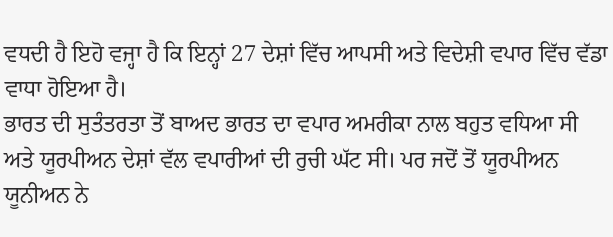ਵਧਦੀ ਹੈ ਇਹੋ ਵਜ੍ਹਾ ਹੈ ਕਿ ਇਨ੍ਹਾਂ 27 ਦੇਸ਼ਾਂ ਵਿੱਚ ਆਪਸੀ ਅਤੇ ਵਿਦੇਸ਼ੀ ਵਪਾਰ ਵਿੱਚ ਵੱਡਾ ਵਾਧਾ ਹੋਇਆ ਹੈ।
ਭਾਰਤ ਦੀ ਸੁਤੰਤਰਤਾ ਤੋਂ ਬਾਅਦ ਭਾਰਤ ਦਾ ਵਪਾਰ ਅਮਰੀਕਾ ਨਾਲ ਬਹੁਤ ਵਧਿਆ ਸੀ ਅਤੇ ਯੂਰਪੀਅਨ ਦੇਸ਼ਾਂ ਵੱਲ ਵਪਾਰੀਆਂ ਦੀ ਰੁਚੀ ਘੱਟ ਸੀ। ਪਰ ਜਦੋਂ ਤੋਂ ਯੂਰਪੀਅਨ ਯੂਨੀਅਨ ਨੇ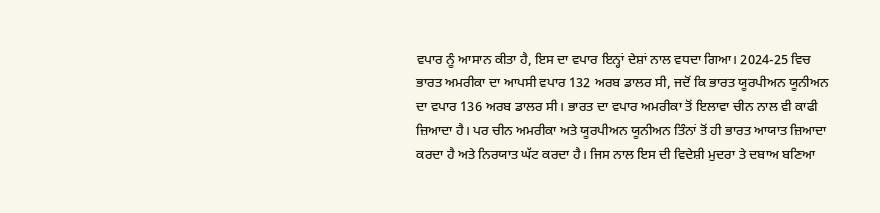ਵਪਾਰ ਨੂੰ ਆਸਾਨ ਕੀਤਾ ਹੈ, ਇਸ ਦਾ ਵਪਾਰ ਇਨ੍ਹਾਂ ਦੇਸ਼ਾਂ ਨਾਲ ਵਧਦਾ ਗਿਆ। 2024-25 ਵਿਚ ਭਾਰਤ ਅਮਰੀਕਾ ਦਾ ਆਪਸੀ ਵਪਾਰ 132 ਅਰਬ ਡਾਲਰ ਸੀ, ਜਦੋਂ ਕਿ ਭਾਰਤ ਯੂਰਪੀਅਨ ਯੂਨੀਅਨ ਦਾ ਵਪਾਰ 136 ਅਰਬ ਡਾਲਰ ਸੀ। ਭਾਰਤ ਦਾ ਵਪਾਰ ਅਮਰੀਕਾ ਤੋਂ ਇਲਾਵਾ ਚੀਨ ਨਾਲ ਵੀ ਕਾਫੀ ਜ਼ਿਆਦਾ ਹੈ। ਪਰ ਚੀਨ ਅਮਰੀਕਾ ਅਤੇ ਯੂਰਪੀਅਨ ਯੂਨੀਅਨ ਤਿੰਨਾਂ ਤੋਂ ਹੀ ਭਾਰਤ ਆਯਾਤ ਜ਼ਿਆਦਾ ਕਰਦਾ ਹੈ ਅਤੇ ਨਿਰਯਾਤ ਘੱਟ ਕਰਦਾ ਹੈ। ਜਿਸ ਨਾਲ ਇਸ ਦੀ ਵਿਦੇਸ਼ੀ ਮੁਦਰਾ ਤੇ ਦਬਾਅ ਬਣਿਆ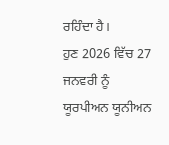ਰਹਿੰਦਾ ਹੈ।
ਹੁਣ 2026 ਵਿੱਚ 27 ਜਨਵਰੀ ਨੂੰ ਯੂਰਪੀਅਨ ਯੂਨੀਅਨ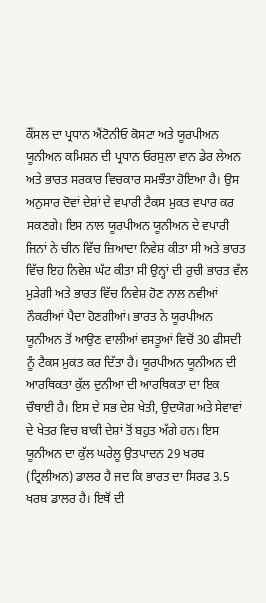ਕੌਂਸਲ ਦਾ ਪ੍ਰਧਾਨ ਐਂਟੋਨੀਓ ਕੋਸਟਾ ਅਤੇ ਯੂਰਪੀਅਨ ਯੂਨੀਅਨ ਕਮਿਸ਼ਨ ਦੀ ਪ੍ਰਧਾਨ ਓਰਸੁਲਾ ਵਾਨ ਡੇਰ ਲੇਅਨ ਅਤੇ ਭਾਰਤ ਸਰਕਾਰ ਵਿਚਕਾਰ ਸਮਝੌਤਾ ਹੋਇਆ ਹੈ। ਉਸ ਅਨੁਸਾਰ ਦੋਵਾਂ ਦੇਸ਼ਾਂ ਦੇ ਵਪਾਰੀ ਟੈਕਸ ਮੁਕਤ ਵਪਾਰ ਕਰ ਸਕਣਗੇ। ਇਸ ਨਾਲ ਯੂਰਪੀਅਨ ਯੂਨੀਅਨ ਦੇ ਵਪਾਰੀ ਜਿਨਾਂ ਨੇ ਚੀਨ ਵਿੱਚ ਜ਼ਿਆਦਾ ਨਿਵੇਸ਼ ਕੀਤਾ ਸੀ ਅਤੇ ਭਾਰਤ ਵਿੱਚ ਇਹ ਨਿਵੇਸ਼ ਘੱਟ ਕੀਤਾ ਸੀ ਉਨ੍ਹਾਂ ਦੀ ਰੁਚੀ ਭਾਰਤ ਵੱਲ ਮੁੜੇਗੀ ਅਤੇ ਭਾਰਤ ਵਿੱਚ ਨਿਵੇਸ਼ ਹੋਣ ਨਾਲ ਨਵੀਆਂ ਨੌਕਰੀਆਂ ਪੈਦਾ ਹੋਣਗੀਆਂ। ਭਾਰਤ ਨੇ ਯੂਰਪੀਅਨ ਯੂਨੀਅਨ ਤੋਂ ਆਉਣ ਵਾਲੀਆਂ ਵਸਤੂਆਂ ਵਿਚੋਂ 30 ਫੀਸਦੀ ਨੂੰ ਟੈਕਸ ਮੁਕਤ ਕਰ ਦਿੱਤਾ ਹੈ। ਯੂਰਪੀਅਨ ਯੂਨੀਅਨ ਦੀ ਆਰਥਿਕਤਾ ਕੁੱਲ ਦੁਨੀਆ ਦੀ ਆਰਥਿਕਤਾ ਦਾ ਇਕ ਚੌਥਾਈ ਹੈ। ਇਸ ਦੇ ਸਭ ਦੇਸ਼ ਖੇਤੀ, ਉਦਯੋਗ ਅਤੇ ਸੇਵਾਵਾਂ ਦੇ ਖੇਤਰ ਵਿਚ ਬਾਕੀ ਦੇਸ਼ਾਂ ਤੋਂ ਬਹੁਤ ਅੱਗੇ ਹਨ। ਇਸ ਯੂਨੀਅਨ ਦਾ ਕੁੱਲ ਘਰੇਲੂ ਉਤਪਾਦਨ 29 ਖਰਬ (ਟ੍ਰਿਲੀਅਨ) ਡਾਲਰ ਹੈ ਜਦ ਕਿ ਭਾਰਤ ਦਾ ਸਿਰਫ 3.5 ਖਰਬ ਡਾਲਰ ਹੈ। ਇਥੋਂ ਦੀ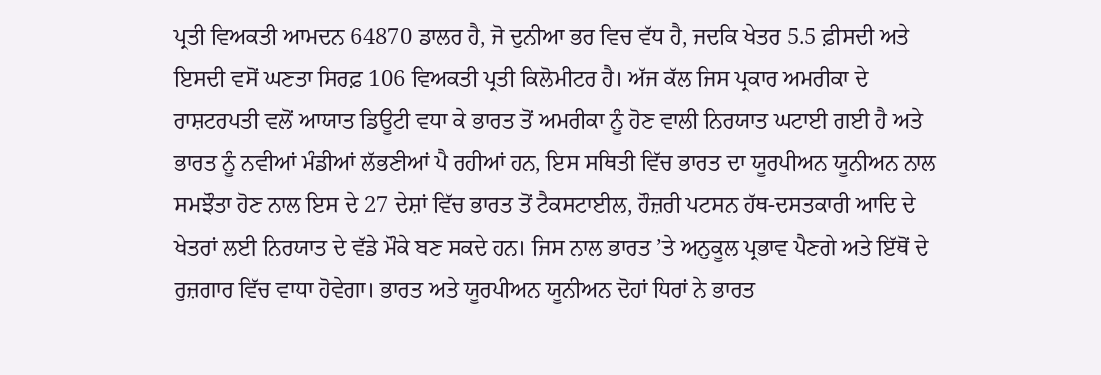ਪ੍ਰਤੀ ਵਿਅਕਤੀ ਆਮਦਨ 64870 ਡਾਲਰ ਹੈ, ਜੋ ਦੁਨੀਆ ਭਰ ਵਿਚ ਵੱਧ ਹੈ, ਜਦਕਿ ਖੇਤਰ 5.5 ਫ਼ੀਸਦੀ ਅਤੇ ਇਸਦੀ ਵਸੋਂ ਘਣਤਾ ਸਿਰਫ਼ 106 ਵਿਅਕਤੀ ਪ੍ਰਤੀ ਕਿਲੋਮੀਟਰ ਹੈ। ਅੱਜ ਕੱਲ ਜਿਸ ਪ੍ਰਕਾਰ ਅਮਰੀਕਾ ਦੇ ਰਾਸ਼ਟਰਪਤੀ ਵਲੋਂ ਆਯਾਤ ਡਿਊਟੀ ਵਧਾ ਕੇ ਭਾਰਤ ਤੋਂ ਅਮਰੀਕਾ ਨੂੰ ਹੋਣ ਵਾਲੀ ਨਿਰਯਾਤ ਘਟਾਈ ਗਈ ਹੈ ਅਤੇ ਭਾਰਤ ਨੂੰ ਨਵੀਆਂ ਮੰਡੀਆਂ ਲੱਭਣੀਆਂ ਪੈ ਰਹੀਆਂ ਹਨ, ਇਸ ਸਥਿਤੀ ਵਿੱਚ ਭਾਰਤ ਦਾ ਯੂਰਪੀਅਨ ਯੂਨੀਅਨ ਨਾਲ ਸਮਝੌਤਾ ਹੋਣ ਨਾਲ ਇਸ ਦੇ 27 ਦੇਸ਼ਾਂ ਵਿੱਚ ਭਾਰਤ ਤੋਂ ਟੈਕਸਟਾਈਲ, ਹੌਜ਼ਰੀ ਪਟਸਨ ਹੱਥ-ਦਸਤਕਾਰੀ ਆਦਿ ਦੇ ਖੇਤਰਾਂ ਲਈ ਨਿਰਯਾਤ ਦੇ ਵੱਡੇ ਮੌਕੇ ਬਣ ਸਕਦੇ ਹਨ। ਜਿਸ ਨਾਲ ਭਾਰਤ ’ਤੇ ਅਨੁਕੂਲ ਪ੍ਰਭਾਵ ਪੈਣਗੇ ਅਤੇ ਇੱਥੋਂ ਦੇ ਰੁਜ਼ਗਾਰ ਵਿੱਚ ਵਾਧਾ ਹੋਵੇਗਾ। ਭਾਰਤ ਅਤੇ ਯੂਰਪੀਅਨ ਯੂਨੀਅਨ ਦੋਹਾਂ ਧਿਰਾਂ ਨੇ ਭਾਰਤ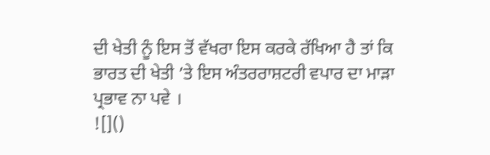ਦੀ ਖੇਤੀ ਨੂੰ ਇਸ ਤੋਂ ਵੱਖਰਾ ਇਸ ਕਰਕੇ ਰੱਖਿਆ ਹੈ ਤਾਂ ਕਿ ਭਾਰਤ ਦੀ ਖੇਤੀ ’ਤੇ ਇਸ ਅੰਤਰਰਾਸ਼ਟਰੀ ਵਪਾਰ ਦਾ ਮਾੜਾ ਪ੍ਰਭਾਵ ਨਾ ਪਵੇ ।
![]()